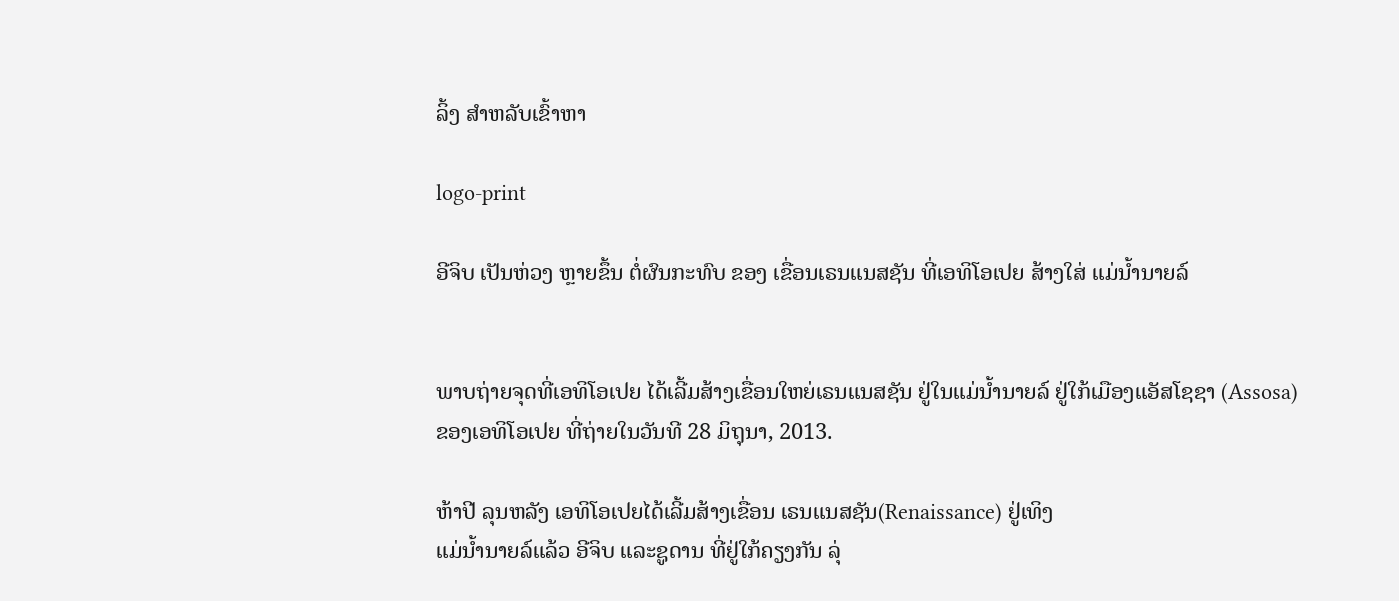ລິ້ງ ສຳຫລັບເຂົ້າຫາ

logo-print

ອີຈິບ ເປັນຫ່ວງ ຫຼາຍຂຶ້ນ ຕໍ່ຜົນກະທົບ ຂອງ ເຂື່ອນເຣນແນສຊັນ ທີ່ເອທິໂອເປຍ ສ້າງໃສ່ ແມ່ນໍ້ານາຍລ໌


ພາບຖ່າຍຈຸດທີ່ເອທິໂອເປຍ ໄດ້ເລີ້ມສ້າງເຂື່ອນໃຫຍ່ເຣນແນສຊັນ ຢູ່ໃນແມ່ນໍ້ານາຍລ໌ ຢູ່ໃກ້ເມືອງແອັສໂຊຊາ (Assosa) ຂອງເອທິໂອເປຍ ທີ່ຖ່າຍໃນວັນທີ 28 ມິຖຸນາ, 2013.

ຫ້າປີ ລຸນຫລັງ ເອທິໂອເປຍໄດ້ເລີ້ມສ້າງເຂື່ອນ ເຣນແນສຊັນ(Renaissance) ຢູ່ເທິງ
ແມ່ນໍ້ານາຍລ໌ແລ້ວ ອີຈິບ ແລະຊູດານ ທີ່ຢູ່ໃກ້ຄຽງກັນ ລຸ່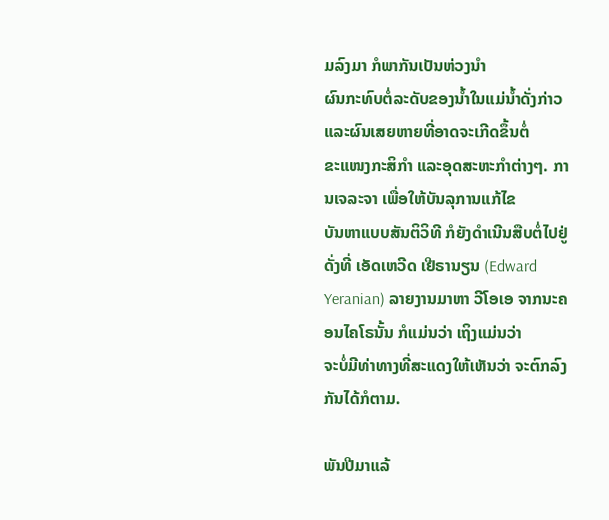ມລົງມາ ກໍພາກັນເປັນຫ່ວງນໍາ
ຜົນກະທົບຕໍ່ລະດັບຂອງນໍ້າໃນແມ່ນໍ້າດັ່ງກ່າວ ແລະຜົນເສຍຫາຍທີ່ອາດຈະເກີດຂຶ້ນຕໍ່
ຂະແໜງກະສິກໍາ ແລະອຸດສະຫະກໍາຕ່າງໆ. ການເຈລະຈາ ເພື່ອໃຫ້ບັນລຸການແກ້ໄຂ
ບັນຫາແບບສັນຕິວິທີ ກໍຍັງດໍາເນີນສືບຕໍ່ໄປຢູ່ ດັ່ງທີ່ ເອັດເຫວີດ ເຢີຣານຽນ (Edward
Yeranian) ລາຍງານມາຫາ ວີໂອເອ ຈາກນະຄອນໄຄໂຣນັ້ນ ກໍແມ່ນວ່າ ເຖິງແມ່ນວ່າ
ຈະບໍ່ມີທ່າທາງທີ່ສະແດງໃຫ້ເຫັນວ່າ ຈະຕົກລົງກັນໄດ້ກໍຕາມ.

ພັນປີມາແລ້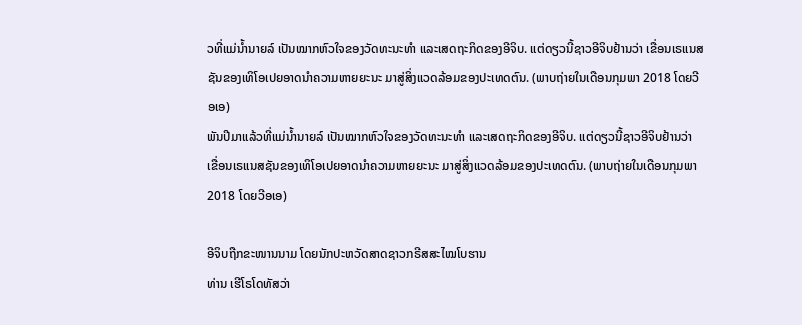ວທີ່ແມ່ນໍ້ານາຍລ໌ ເປັນໝາກຫົວໃຈຂອງວັດທະນະທໍາ ແລະເສດຖະກິດຂອງອີຈິບ. ແຕ່ດຽວນີ້ຊາວອີຈິບຢ້ານວ່າ ເຂື່ອນເຣແນສຊັນຂອງເທິໂອເປຍອາດນໍາຄວາມຫາຍຍະນະ ມາສູ່ສິ່ງແວດລ້ອມຂອງປະເທດຕົນ. (ພາບຖ່າຍໃນເດືອນກຸມພາ 2018 ໂດຍວີອເອ)
ພັນປີມາແລ້ວທີ່ແມ່ນໍ້ານາຍລ໌ ເປັນໝາກຫົວໃຈຂອງວັດທະນະທໍາ ແລະເສດຖະກິດຂອງອີຈິບ. ແຕ່ດຽວນີ້ຊາວອີຈິບຢ້ານວ່າ ເຂື່ອນເຣແນສຊັນຂອງເທິໂອເປຍອາດນໍາຄວາມຫາຍຍະນະ ມາສູ່ສິ່ງແວດລ້ອມຂອງປະເທດຕົນ. (ພາບຖ່າຍໃນເດືອນກຸມພາ 2018 ໂດຍວີອເອ)

ອີຈິບຖືກຂະໜານນາມ ໂດຍນັກປະຫວັດສາດຊາວກຣີສສະໄໝໂບຮານ
ທ່ານ ເຮີໂຣໂດທັສວ່າ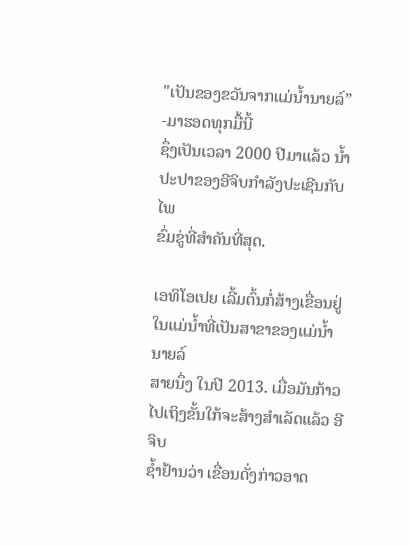"ເປັນຂອງຂວັນຈາກແມ່ນໍ້ານາຍລ໌” -ມາຮອດທຸກມື້ນີ້
ຊຶ່ງເປັນເວລາ 2000 ປີມາແລ້ວ ນໍ້າປະປາຂອງອີຈິບກໍາລັງປະເຊີນກັບໄພ
ຂົ່ມຂູ່ທີ່ສໍາຄັນທີ່ສຸດ.

ເອທິໂອເປຍ ເລີ້ມຕົ້ນກໍ່ສ້າງເຂື່ອນຢູ່ໃນແມ່ນໍ້າທີ່ເປັນສາຂາຂອງແມ່ນໍ້ານາຍລ໌
ສາຍນຶ່ງ ໃນປີ 2013. ເມື່ອມັນກ້າວໄປເຖິງຂັ້ນໃກ້ຈະສ້າງສໍາເລັດແລ້ວ ອີຈິບ
ຊໍ້າຢ້ານວ່າ ເຂື່ອນດັ່ງກ່າວອາດ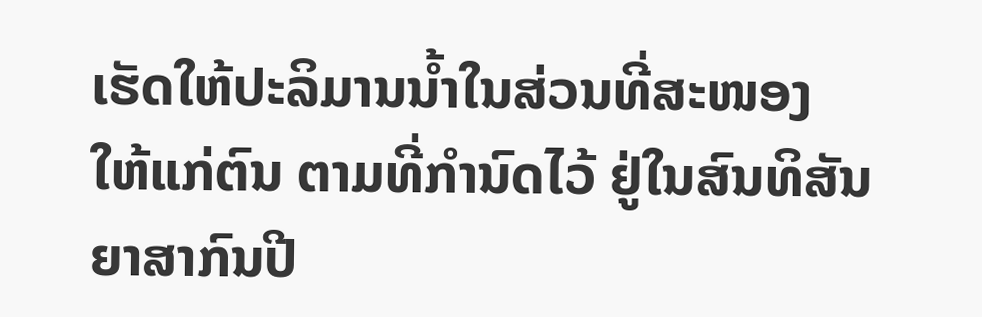ເຮັດໃຫ້ປະລິມານນໍ້າໃນສ່ວນທີ່ສະໜອງ
ໃຫ້ແກ່ຕົນ ຕາມທີ່ກໍານົດໄວ້ ຢູ່ໃນສົນທິສັນຍາສາກົນປີ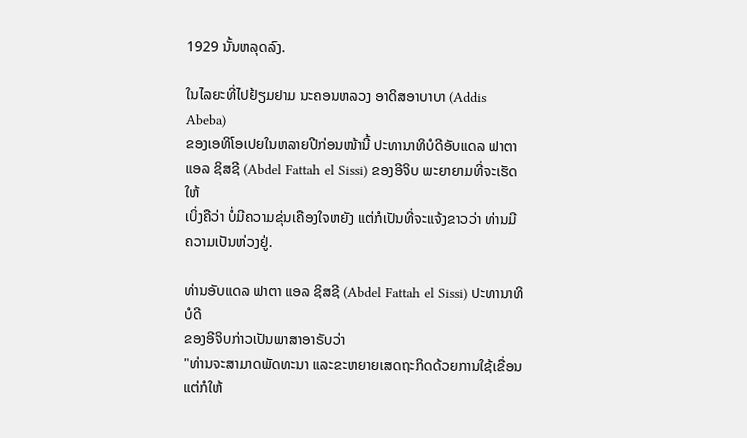1929 ນັ້ນຫລຸດລົງ.

ໃນໄລຍະທີ່ໄປຢ້ຽມຢາມ ນະຄອນຫລວງ ອາດິສອາບາບາ (Addis Abeba)
ຂອງເອທິໂອເປຍໃນຫລາຍປີກ່ອນໜ້ານີ້ ປະທານາທິບໍດີອັບແດລ ຟາຕາ
ແອລ ຊິສຊີ (Abdel Fattah el Sissi) ຂອງອີຈິບ ພະຍາຍາມທີ່ຈະເຮັດໃຫ້
ເບິ່ງຄືວ່າ ບໍ່ມີຄວາມຂຸ່ນເຄືອງໃຈຫຍັງ ແຕ່ກໍເປັນທີ່ຈະແຈ້ງຂາວວ່າ ທ່ານມີ
ຄວາມເປັນຫ່ວງຢູ່.

ທ່ານອັບແດລ ຟາຕາ ແອລ ຊິສຊີ (Abdel Fattah el Sissi) ປະທານາທິບໍດີ
ຂອງອີຈິບກ່າວເປັນພາສາອາຣັບວ່າ
"ທ່ານຈະສາມາດພັດທະນາ ແລະຂະຫຍາຍເສດຖະກິດດ້ວຍການໃຊ້ເຂື່ອນ
ແຕ່ກໍໃຫ້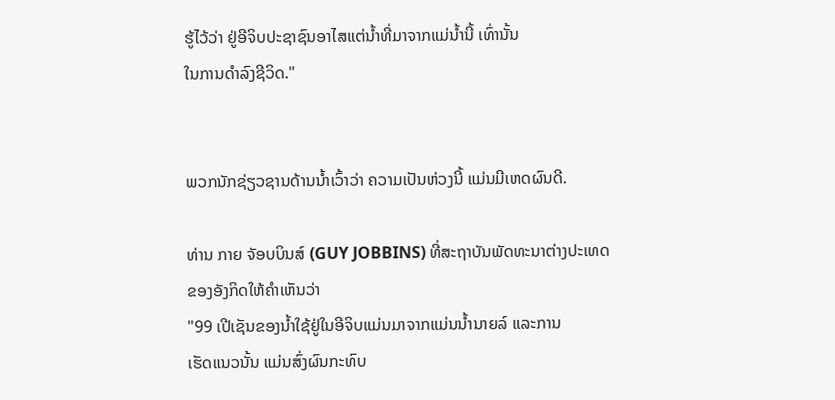ຮູ້ໄວ້ວ່າ ຢູ່ອີຈິບປະຊາຊົນອາໄສແຕ່ນໍ້າທີ່ມາຈາກແມ່ນໍ້ານີ້ ເທົ່ານັ້ນ
ໃນການດໍາລົງຊີວິດ."


ພວກນັກຊ່ຽວຊານດ້ານນໍ້າເວົ້າວ່າ ຄວາມເປັນຫ່ວງນີ້ ແມ່ນມີເຫດຜົນດີ.

ທ່ານ ກາຍ ຈັອບບິນສ໌ (GUY JOBBINS) ທີ່ສະຖາບັນພັດທະນາຕ່າງປະເທດ
ຂອງອັງກິດໃຫ້ຄໍາເຫັນວ່າ
"99 ເປີເຊັນຂອງນໍ້າໃຊ້ຢູ່ໃນອີຈິບແມ່ນມາຈາກແມ່ນນໍ້ານາຍລ໌ ແລະການ
ເຮັດແນວນັ້ນ ແມ່ນສົ່ງຜົນກະທົບ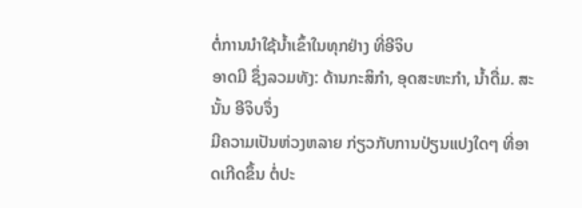ຕໍ່ການນໍາໃຊ້ນໍ້າເຂົ້າໃນທຸກຢ່າງ ທີ່ອີຈິບ
ອາດມີ ຊຶ່ງລວມທັງ: ດ້ານກະສິກໍາ, ອຸດສະຫະກໍາ, ນໍ້າດື່ມ. ສະນັ້ນ ອີຈິບຈຶ່ງ
ມີຄວາມເປັນຫ່ວງຫລາຍ ກ່ຽວກັບການປ່ຽນແປງໃດໆ ທີ່ອາດເກີດຂຶ້ນ ຕໍ່ປະ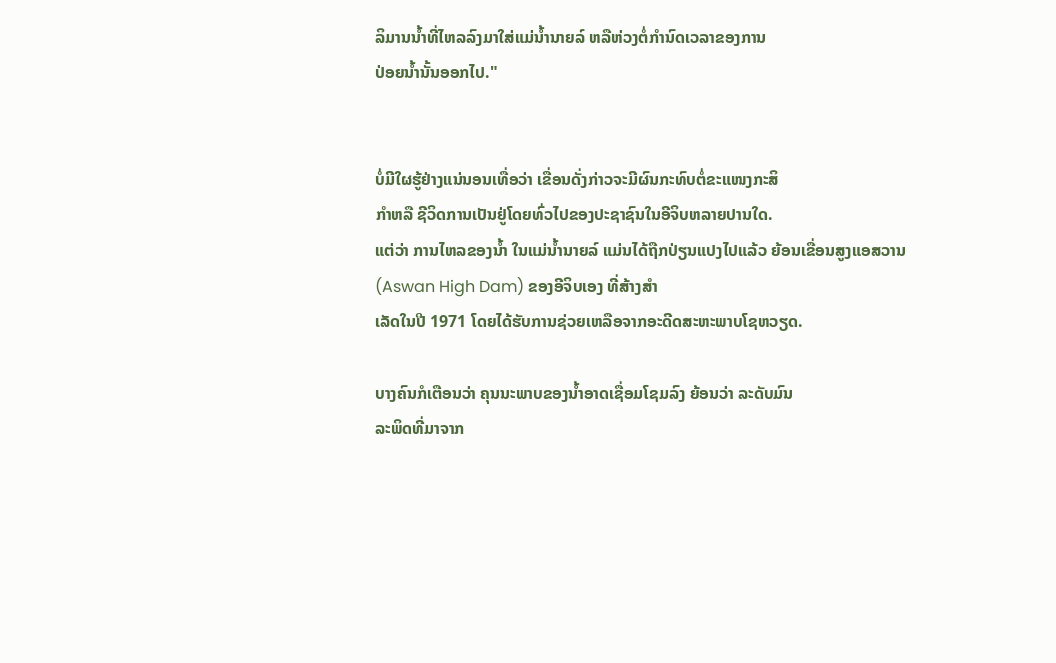ລິມານນໍ້າທີ່ໄຫລລົງມາໃສ່ແມ່ນໍ້ານາຍລ໌ ຫລືຫ່ວງຕໍ່ກໍານົດເວລາຂອງການ
ປ່ອຍນໍ້ານັ້ນອອກໄປ."


ບໍ່ມີໃຜຮູ້ຢ່າງແນ່ນອນເທື່ອວ່າ ເຂື່ອນດັ່ງກ່າວຈະມີຜົນກະທົບຕໍ່ຂະແໜງກະສິ
ກໍາຫລື ຊີວິດການເປັນຢູ່ໂດຍທົ່ວໄປຂອງປະຊາຊົນໃນອີຈິບຫລາຍປານໃດ.
ແຕ່ວ່າ ການໄຫລຂອງນໍ້າ ໃນແມ່ນໍ້ານາຍລ໌ ແມ່ນໄດ້ຖືກປ່ຽນແປງໄປແລ້ວ ຍ້ອນເຂື່ອນສູງແອສວານ (Aswan High Dam) ຂອງອີຈິບເອງ ທີ່ສ້າງສໍາ
ເລັດໃນປີ 1971 ໂດຍໄດ້ຮັບການຊ່ວຍເຫລືອຈາກອະດີດສະຫະພາບໂຊຫວຽດ.

ບາງຄົນກໍເຕືອນວ່າ ຄຸນນະພາບຂອງນໍ້າອາດເຊື່ອມໂຊມລົງ ຍ້ອນວ່າ ລະດັບມົນ
ລະພິດທີ່ມາຈາກ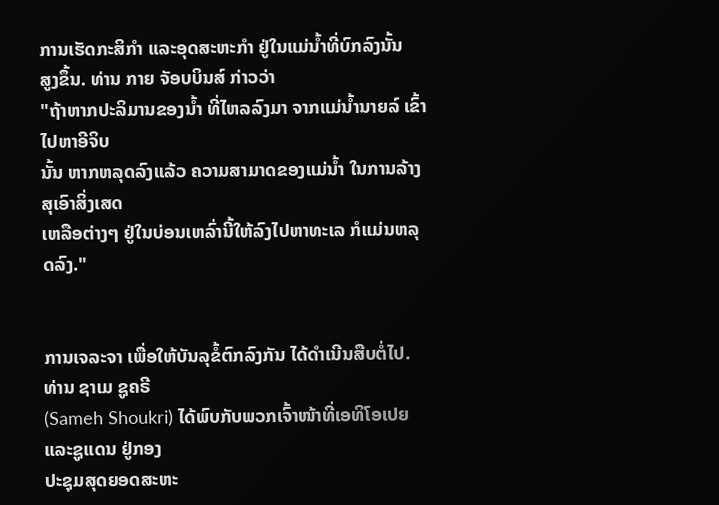ການເຮັດກະສິກໍາ ແລະອຸດສະຫະກໍາ ຢູ່ໃນແມ່ນໍ້າທີ່ບົກລົງນັ້ນ
ສູງຂຶ້ນ. ທ່ານ ກາຍ ຈັອບບິນສ໌ ກ່າວວ່າ
"ຖ້າຫາກປະລິມານຂອງນໍ້າ ທີ່ໄຫລລົງມາ ຈາກແມ່ນໍ້ານາຍລ໌ ເຂົ້າໄປຫາອີຈິບ
ນັ້ນ ຫາກຫລຸດລົງແລ້ວ ຄວາມສາມາດຂອງແມ່ນໍ້າ ໃນການລ້າງສຸເອົາສິ່ງເສດ
ເຫລືອຕ່າງໆ ຢູ່ໃນບ່ອນເຫລົ່ານີ້ໃຫ້ລົງໄປຫາທະເລ ກໍແມ່ນຫລຸດລົງ."


ການເຈລະຈາ ເພື່ອໃຫ້ບັນລຸຂໍ້ຕົກລົງກັນ ໄດ້ດໍາເນີນສືບຕໍ່ໄປ. ທ່ານ ຊາເມ ຊູຄຣີ
(Sameh Shoukri) ໄດ້ພົບກັບພວກເຈົ້າໜ້າທີ່ເອທິໂອເປຍ ແລະຊູແດນ ຢູ່ກອງ
ປະຊຸມສຸດຍອດສະຫະ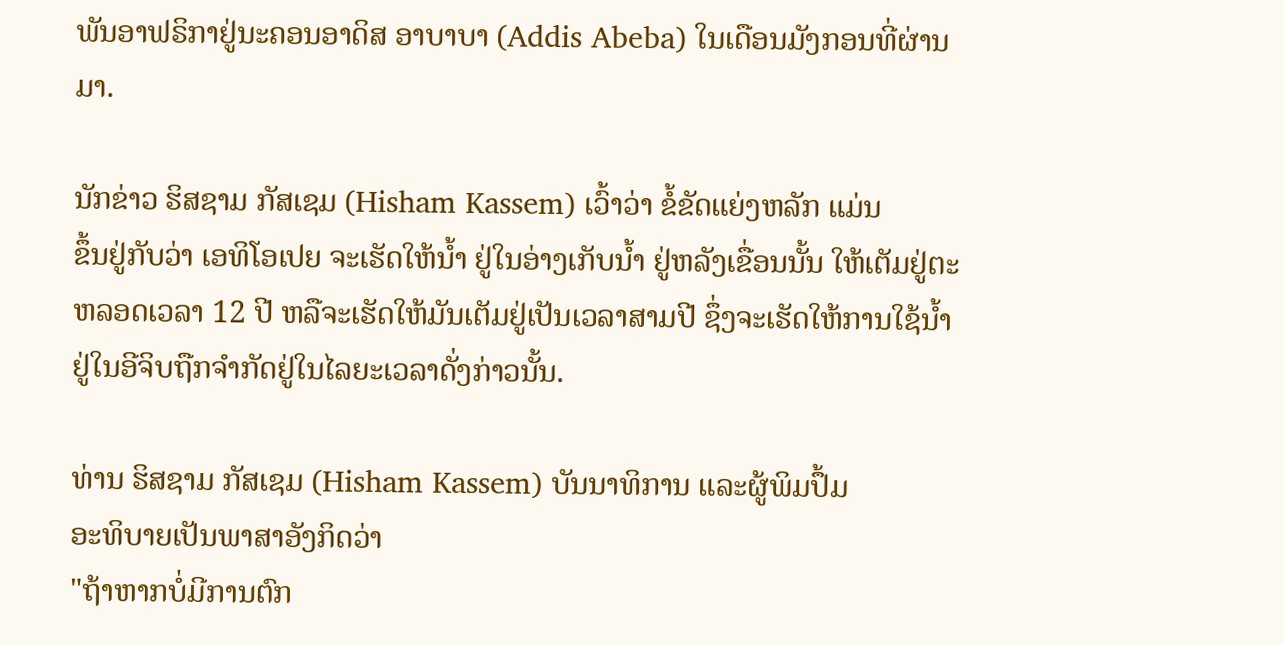ພັນອາຟຣິກາຢູ່ນະຄອນອາດິສ ອາບາບາ (Addis Abeba) ໃນເດືອນມັງກອນທີ່ຜ່ານມາ.

ນັກຂ່າວ ຮິສຊາມ ກັສເຊມ (Hisham Kassem) ເວົ້າວ່າ ຂໍ້ຂັດແຍ່ງຫລັກ ແມ່ນ
ຂຶ້ນຢູ່ກັບວ່າ ເອທິໂອເປຍ ຈະເຮັດໃຫ້ນໍ້າ ຢູ່ໃນອ່າງເກັບນໍ້າ ຢູ່ຫລັງເຂື່ອນນັ້ນ ໃຫ້ເຕັມຢູ່ຕະຫລອດເວລາ 12 ປີ ຫລືຈະເຮັດໃຫ້ມັນເຕັມຢູ່ເປັນເວລາສາມປີ ຊຶ່ງຈະເຮັດໃຫ້ການໃຊ້ນໍ້າຢູ່ໃນອີຈິບຖືກຈໍາກັດຢູ່ໃນໄລຍະເວລາດັ່ງກ່າວນັ້ນ.

ທ່ານ ຮິສຊາມ ກັສເຊມ (Hisham Kassem) ບັນນາທິການ ແລະຜູ້ພິມປຶ້ມ
ອະທິບາຍເປັນພາສາອັງກິດວ່າ
"ຖ້າຫາກບໍ່ມີການຕົກ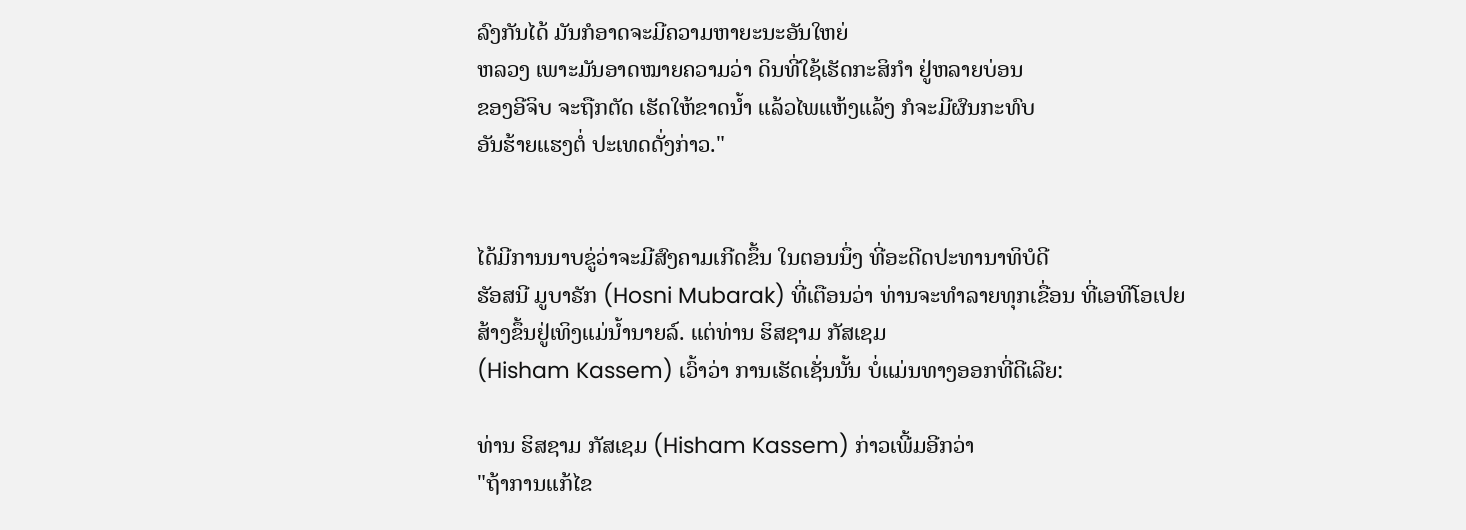ລົງກັນໄດ້ ມັນກໍອາດຈະມີຄວາມຫາຍະນະອັນໃຫຍ່
ຫລວງ ເພາະມັນອາດໝາຍຄວາມວ່າ ດິນທີ່ໃຊ້ເຮັດກະສິກໍາ ຢູ່ຫລາຍບ່ອນ
ຂອງອີຈິບ ຈະຖືກຕັດ ເຮັດໃຫ້ຂາດນໍ້າ ແລ້ວໄພແຫ້ງແລ້ງ ກໍຈະມີຜົນກະທົບ
ອັນຮ້າຍແຮງຕໍ່ ປະເທດດັ່ງກ່າວ."


ໄດ້ມີການນາບຂູ່ວ່າຈະມີສົງຄາມເກີດຂຶ້ນ ໃນຕອນນຶ່ງ ທີ່ອະດີດປະທານາທິບໍດີ
ຮັອສນີ ມູບາຣັກ (Hosni Mubarak) ທີ່ເຕືອນວ່າ ທ່ານຈະທໍາລາຍທຸກເຂື່ອນ ທີ່ເອທີໂອເປຍສ້າງຂຶ້ນຢູ່ເທິງແມ່ນໍ້ານາຍລ໌. ແຕ່ທ່ານ ຮິສຊາມ ກັສເຊມ
(Hisham Kassem) ເວົ້າວ່າ ການເຮັດເຊັ່ນນັ້ນ ບໍ່ແມ່ນທາງອອກທີ່ດີເລີຍ:

ທ່ານ ຮິສຊາມ ກັສເຊມ (Hisham Kassem) ກ່າວເພີ້ມອີກວ່າ
"ຖ້າການແກ້ໄຂ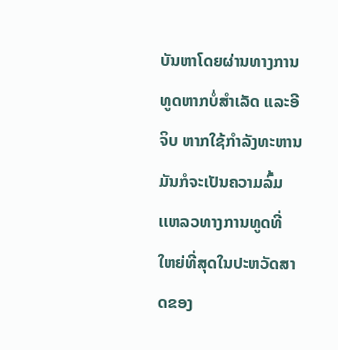ບັນຫາໂດຍຜ່ານທາງການທູດຫາກບໍ່ສໍາເລັດ ແລະອີຈິບ ຫາກໃຊ້ກໍາລັງທະຫານ ມັນກໍຈະເປັນຄວາມລົ້ມເເຫລວທາງການທູດທີ່
ໃຫຍ່ທີ່ສຸດໃນປະຫວັດສາດຂອງ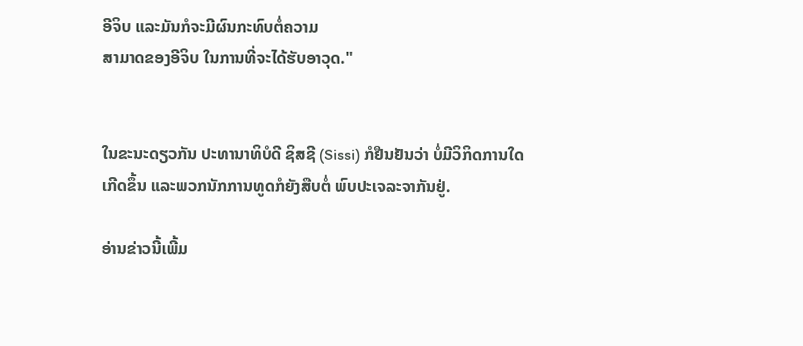ອີຈິບ ແລະມັນກໍຈະມີຜົນກະທົບຕໍ່ຄວາມ
ສາມາດຂອງອີຈິບ ໃນການທີ່ຈະໄດ້ຮັບອາວຸດ."


ໃນຂະນະດຽວກັນ ປະທານາທິບໍດີ ຊິສຊີ (Sissi) ກໍຢືນຢັນວ່າ ບໍ່ມີວິກິດການໃດ
ເກີດຂຶ້ນ ແລະພວກນັກການທູດກໍຍັງສືບຕໍ່ ພົບປະເຈລະຈາກັນຢູ່.

ອ່ານຂ່າວນີ້ເພີ້ມ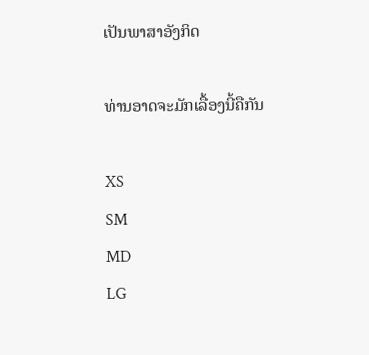ເປັນພາສາອັງກິດ

ທ່ານອາດຈະມັກເລື້ອງນີ້ຄືກັນ

XS
SM
MD
LG